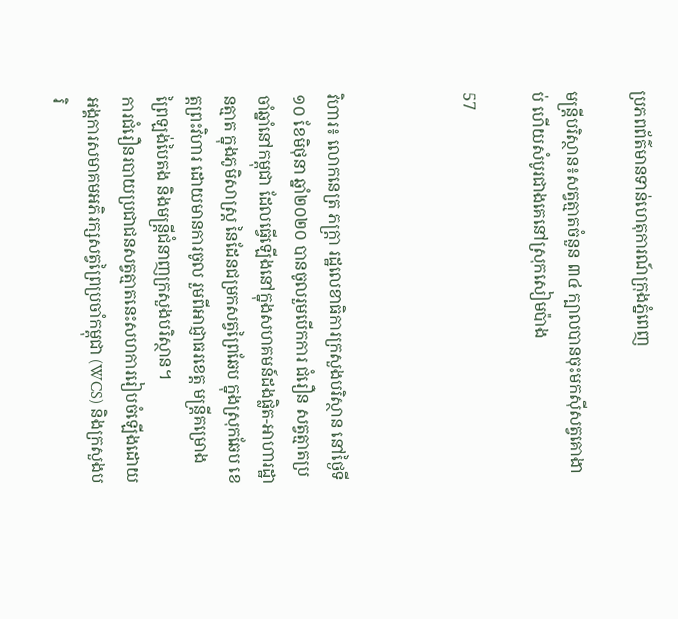ប្រភពព័ត៌មានទាន់ហេតុការណ៍ក្រុងភ្នំពេញ

មន្ដ្រីបរិស្ថាន៖សត្វត្មាតចំនួន ៣៤ ក្បាលបានចុះមកស៊ីសត្វគោងាប់ ហើយសំបូរជាងគេនៅស្រុកសៀមប៉ាង

57



វិហារ៖ លោកនេត្រ ភក្ត្រា រដ្ឋលេខាធិការក្រសួងបរិស្ថាន នៅថ្ងៃទី១០ ខែមិថុនា ឆ្នាំ២០២០ បានចូលរួមបើកការ ជំរឿន សត្វត្មាតប្រចាំឆ្នាំនៅកម្ពុជា ដែលធ្វើឡើងនៅក្នុងសហគមន៍ដងផ្លិត-អាហារដ្ឋានត្មាត ក្នុងភូមិសាស្ត្រ នៃដែនជម្រកសត្វព្រៃឆែប ក្នុងស្រុកឆែប ខេត្តព្រះវិហារ ដោយមានការចូល រួមពីអាជ្ញាធរខេត្ត មន្ត្រីគម្រោងព្រៃឡង់បៃតង និងមន្ត្រីជំនាញក្រសួងបរិស្ថាន។
ការជំរឿនរបាយប្រជាជនសត្វត្មាតនេះសហការរៀបចំឡើងដោយអង្គការសមាគមអភិរក្សសត្វព្រៃប្រចាំកម្ពុជា (WCS) និងក្រសួងបរិ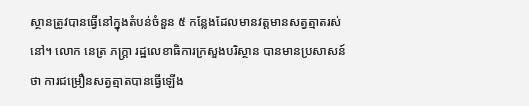ស្ថានត្រូវបានធ្វើនៅក្នុងតំបន់ចំនួន ៥ កន្លែងដែលមានវត្តមានសត្វត្មាតរស់នៅ។ លោក នេត្រ ភក្ត្រា រដ្ឋលេខាធិការក្រសួងបរិស្ថាន បានមានប្រសាសន៍ថា ការជម្រឿនសត្វត្មាតបានធ្វើឡើង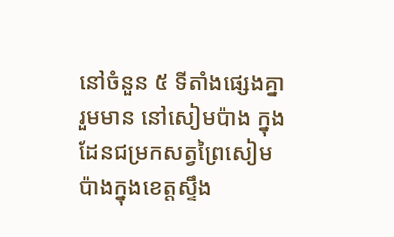នៅចំនួន ៥ ទីតាំងផ្សេងគ្នារួមមាន នៅសៀមប៉ាង ក្នុងដែនជម្រកសត្វព្រៃសៀមប៉ាងក្នុងខេត្តស្ទឹង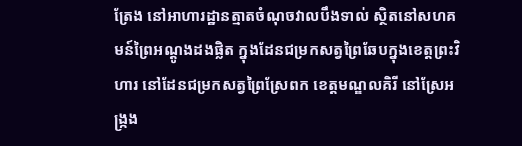ត្រែង នៅអាហារដ្ឋានត្មាតចំណុចវាលបឹងទាល់ ស្ថិតនៅសហគមន៍ព្រៃអណ្តូងដងផ្លិត ក្នុងដែនជម្រកសត្វព្រៃឆែបក្នុងខេត្តព្រះវិហារ នៅដែនជម្រកសត្វព្រៃស្រែពក ខេត្តមណ្ឌលគិរី នៅស្រែអង្ក្រង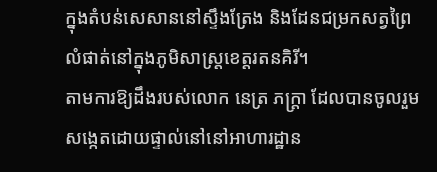ក្នុងតំបន់សេសាននៅស្ទឹងត្រែង និងដែនជម្រកសត្វព្រៃលំផាត់នៅក្នុងភូមិសាស្ត្រខេត្តរតនគិរី។
តាមការឱ្យដឹងរបស់លោក នេត្រ ភក្ត្រា ដែលបានចូលរួមសង្កេតដោយផ្ទាល់នៅនៅអាហារដ្ឋាន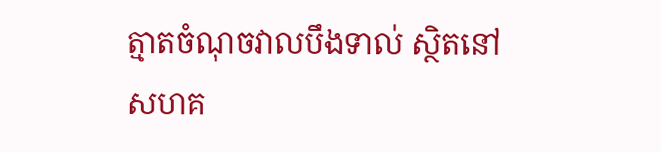ត្មាតចំណុចវាលបឹងទាល់ ស្ថិតនៅសហគ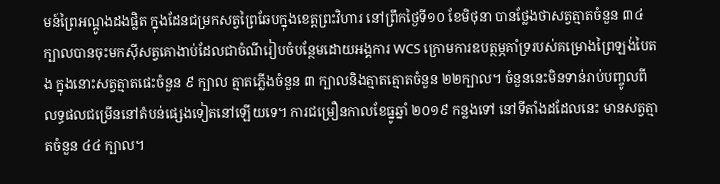មន៍ព្រៃអណ្តូងដងផ្លិត ក្នុងដែនជម្រកសត្វព្រៃឆែបក្នុងខេត្តព្រះវិហារ នៅព្រឹកថ្ងៃទី១០ ខែមិថុនា បានថ្លែងថាសត្វត្មាតចំនួន ៣៤ ក្បាលបានចុះមកស៊ីសត្វគោងាប់ដែលជាចំណីរៀបចំបន្ថែមដោយអង្គការ WCS ក្រោមការឧបត្ថម្ភគាំទ្ររបស់គម្រោងព្រៃឡង់បៃតង ក្នុងនោះសត្វត្មាតផេះចំនួន ៩ ក្បាល ត្មាតភ្លើងចំនួន ៣ ក្បាលនិងត្មាតត្មោតចំនួន ២២ក្បាល។ ចំនួននេះមិនទាន់រាប់បញ្ចូលពីលទ្ធផលជម្រើននៅតំបន់ផ្សេងទៀតនៅឡើយទេ។ ការជម្រឿនកាលខែធ្នូឆ្នាំ ២០១៩ កន្លងទៅ នៅទីតាំងដដែលនេះ មានសត្វត្មាតចំនួន ៤៤ ក្បាល។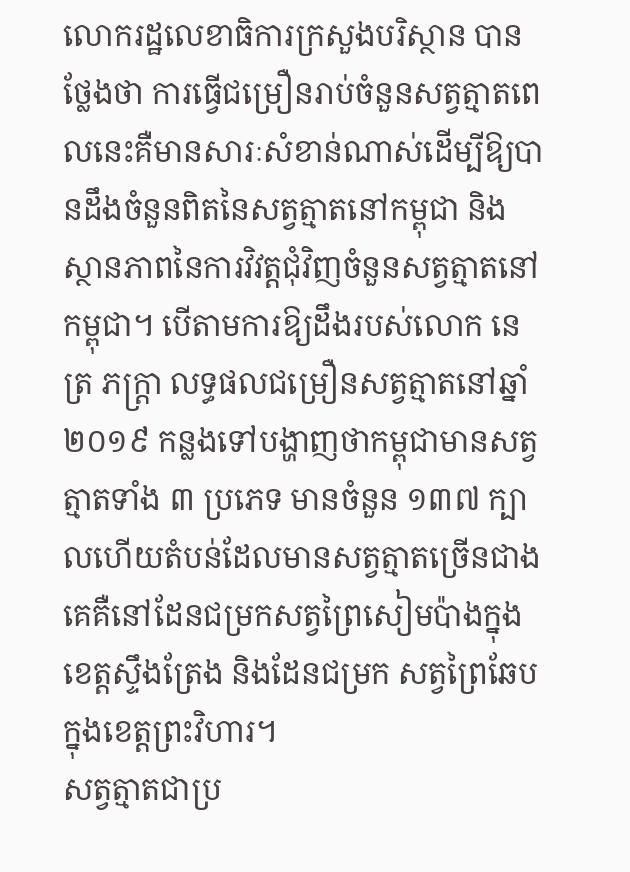លោករដ្ឋលេខាធិការក្រសួងបរិស្ថាន បានថ្លែងថា ការធ្វើជម្រឿនរាប់ចំនួនសត្វត្មាតពេលនេះគឺមានសារៈសំខាន់ណាស់ដើម្បីឱ្យបានដឹងចំនួនពិតនៃសត្វត្មាតនៅកម្ពុជា និងស្ថានភាពនៃការវិវត្តជុំវិញចំនួនសត្វត្មាតនៅកម្ពុជា។ បើតាមការឱ្យដឹងរបស់លោក នេត្រ ភក្ត្រា លទ្ធផលជម្រឿនសត្វត្មាតនៅឆ្នាំ ២០១៩ កន្លងទៅបង្ហាញថាកម្ពុជាមានសត្វត្មាតទាំង ៣ ប្រភេទ មានចំនួន ១៣៧ ក្បាលហើយតំបន់ដែលមានសត្វត្មាតច្រើនជាងគេគឺនៅដែនជម្រកសត្វព្រៃសៀមប៉ាងក្នុងខេត្តស្ទឹងត្រែង និងដែនជម្រក សត្វព្រៃឆែបក្នុងខេត្តព្រះវិហារ។
សត្វត្មាតជាប្រ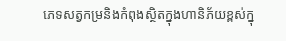ភេទសត្វកម្រនិងកំពុងស្ថិតក្នុងហានិភ័យខ្ពស់ក្នុ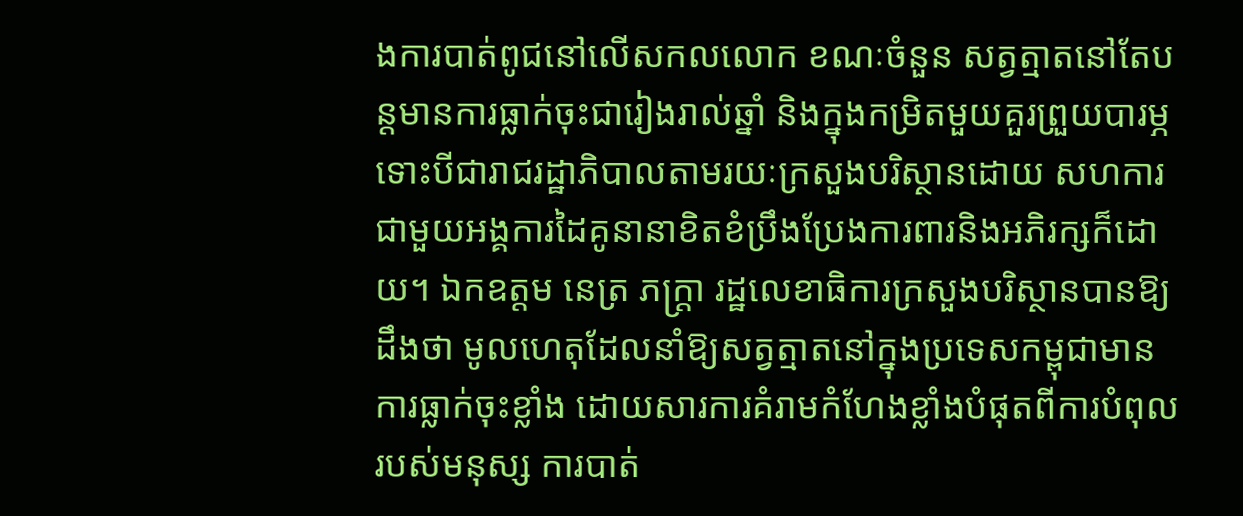ងការបាត់ពូជនៅលើសកលលោក ខណៈចំនួន សត្វត្មាតនៅតែបន្តមានការធ្លាក់ចុះជារៀងរាល់ឆ្នាំ និងក្នុងកម្រិតមួយគួរព្រួយបារម្ភ ទោះបីជារាជរដ្ឋាភិបាលតាមរយៈក្រសួងបរិស្ថានដោយ សហការជាមួយអង្គការដៃគូនានាខិតខំប្រឹងប្រែងការពារនិងអភិរក្សក៏ដោយ។ ឯកឧត្តម នេត្រ ភក្ត្រា រដ្ឋលេខាធិការក្រសួងបរិស្ថានបានឱ្យដឹងថា មូលហេតុដែលនាំឱ្យសត្វត្មាតនៅក្នុងប្រទេសកម្ពុជាមានការធ្លាក់ចុះខ្លាំង ដោយសារការគំរាមកំហែងខ្លាំងបំផុតពីការបំពុលរបស់មនុស្ស ការបាត់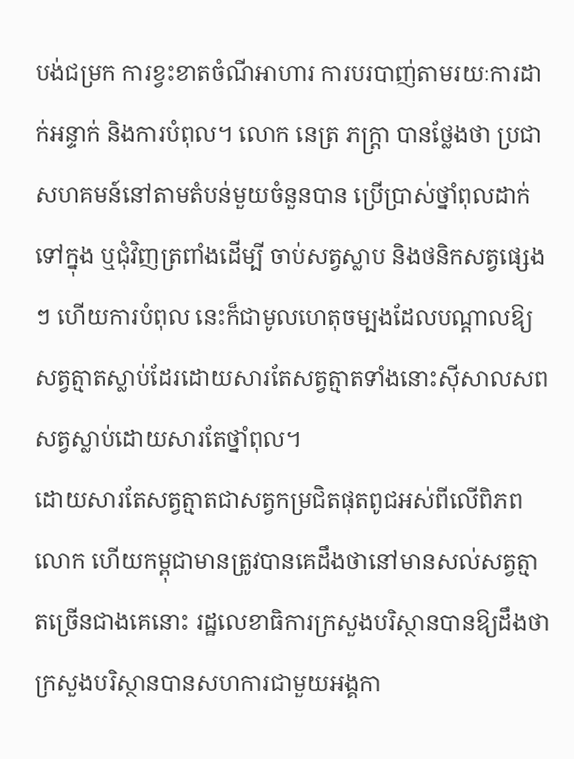បង់ជម្រក ការខ្វះខាតចំណីអាហារ ការបរបាញ់តាមរយៈការដាក់អន្ទាក់ និងការបំពុល។ លោក នេត្រ ភក្ត្រា បានថ្លែងថា ប្រជាសហគមន៍នៅតាមតំបន់មួយចំនួនបាន ប្រើប្រាស់ថ្នាំពុលដាក់ទៅក្នុង ឬជុំវិញត្រពាំងដើម្បី ចាប់សត្វស្លាប និងថនិកសត្វផ្សេងៗ ហើយការបំពុល នេះក៏ជាមូលហេតុចម្បងដែលបណ្ដាលឱ្យសត្វត្មាតស្លាប់ដែរដោយសារតែសត្វត្មាតទាំងនោះស៊ីសាលសពសត្វស្លាប់ដោយសារតែថ្នាំពុល។
ដោយសារតែសត្វត្មាតជាសត្វកម្រជិតផុតពូជអស់ពីលើពិភពលោក ហើយកម្ពុជាមានត្រូវបានគេដឹងថានៅមានសល់សត្វត្មាតច្រើនជាងគេនោះ រដ្ឋលេខាធិការក្រសួងបរិស្ថានបានឱ្យដឹងថា ក្រសួងបរិស្ថានបានសហការជាមួយអង្គកា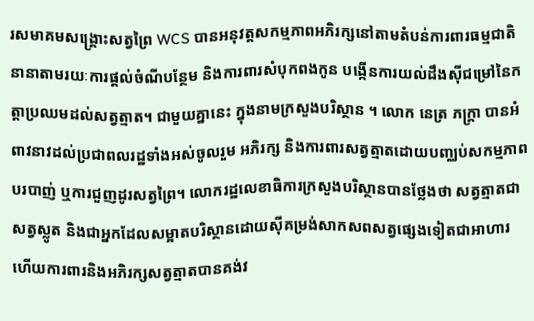រសមាគមសង្គ្រោះសត្វព្រៃ WCS បានអនុវត្តសកម្មភាពអភិរក្សនៅតាមតំបន់ការពារធម្មជាតិនានាតាមរយៈការផ្តល់ចំណីបន្ថែម និងការពារសំបុកពងកូន បង្កើនការយល់ដឹងស៊ីជម្រៅនៃកត្តាប្រឈមដល់សត្វត្មាត។ ជាមួយគ្នានេះ ក្នុងនាមក្រសួងបរិស្ថាន ។ លោក នេត្រ ភក្ត្រា បានអំពាវនាវដល់ប្រជាពលរដ្ឋទាំងអស់ចូលរួម អភិរក្ស និងការពារសត្វត្មាតដោយបញ្ឈប់សកម្មភាពបរបាញ់ ឬការជួញដូរសត្វព្រៃ។ លោករដ្ឋលេខាធិការក្រសួងបរិស្ថានបានថ្លែងថា សត្វត្មាតជាសត្វស្លូត និងជាអ្នកដែលសម្អាតបរិស្ថានដោយស៊ីគម្រង់សាកសពសត្វផ្សេងទៀតជាអាហារ ហើយការពារនិងអភិរក្សសត្វត្មាតបានគង់វ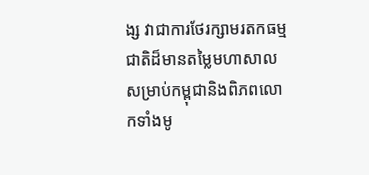ង្ស វាជាការថែរក្សាមរតកធម្មជាតិដ៏មានតម្លៃមហាសាលសម្រាប់កម្ពុជានិងពិភពលោកទាំងមូ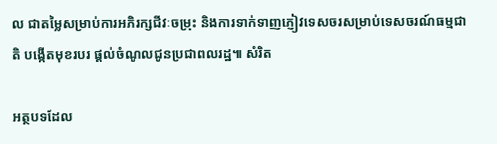ល ជាតម្លៃសម្រាប់ការអភិរក្សជីវៈចម្រុះ និងការទាក់ទាញភ្ញៀវទេសចរសម្រាប់ទេសចរណ៍ធម្មជាតិ បង្កើតមុខរបរ ផ្តល់ចំណូលជូនប្រជាពលរដ្ឋ៕ សំរិត

អត្ថបទដែល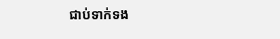ជាប់ទាក់ទង